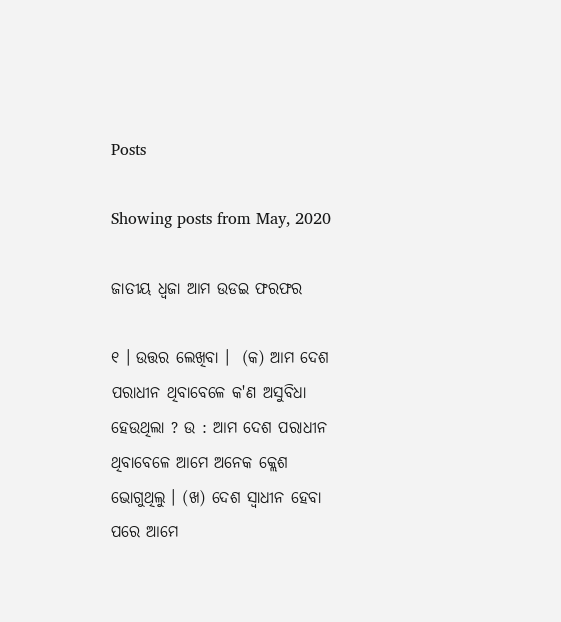Posts

Showing posts from May, 2020

ଜାତୀୟ ଧ୍ଵଜା ଆମ ଉଡଇ ଫରଫର

୧ । ଉତ୍ତର ଲେଖିବା ।  (କ) ଆମ ଦେଶ ପରାଧୀନ ଥିବାବେଳେ କ'ଣ ଅସୁବିଧା ହେଉଥିଲା ? ଉ : ଆମ ଦେଶ ପରାଧୀନ ଥିବାବେଳେ ଆମେ ଅନେକ କ୍ଲେଶ ଭୋଗୁଥିଲୁ । (ଖ) ଦେଶ ସ୍ଵାଧୀନ ହେବା ପରେ ଆମେ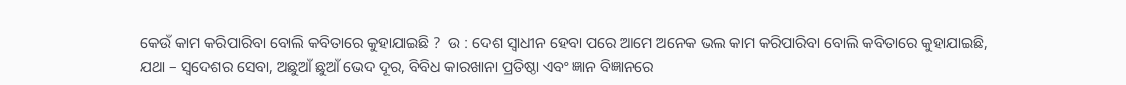କେଉଁ କାମ କରିପାରିବା ବୋଲି କବିତାରେ କୁହାଯାଇଛି ?  ଉ : ଦେଶ ସ୍ଵାଧୀନ ହେବା ପରେ ଆମେ ଅନେକ ଭଲ କାମ କରିପାରିବା ବୋଲି କବିତାରେ କୁହାଯାଇଛି, ଯଥା – ସ୍ଵଦେଶର ସେବା, ଅଛୁଆଁ ଛୁଆଁ ଭେଦ ଦୂର, ବିବିଧ କାରଖାନା ପ୍ରତିଷ୍ଠା ଏବଂ ଜ୍ଞାନ ବିଜ୍ଞାନରେ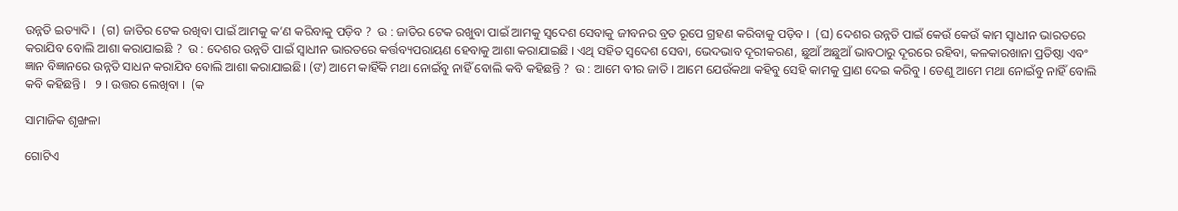ଉନ୍ନତି ଇତ୍ୟାଦି ।  (ଗ) ଜାତିର ଟେକ ରଖିବା ପାଇଁ ଆମକୁ କ’ଣ କରିବାକୁ ପଡ଼ିବ ?  ଉ : ଜାତିର ଟେକ ରଖୁବା ପାଇଁ ଆମକୁ ସ୍ଵଦେଶ ସେବାକୁ ଜୀବନର ବ୍ରତ ରୂପେ ଗ୍ରହଣ କରିବାକୁ ପଡ଼ିବ ।  (ଘ) ଦେଶର ଉନ୍ନତି ପାଇଁ କେଉଁ କେଉଁ କାମ ସ୍ବାଧୀନ ଭାରତରେ କରାଯିବ ବୋଲି ଆଶା କରାଯାଇଛି ?  ଉ : ଦେଶର ଉନ୍ନତି ପାଇଁ ସ୍ଵାଧୀନ ଭାରତରେ କର୍ତ୍ତବ୍ୟପରାୟଣ ହେବାକୁ ଆଶା କରାଯାଇଛି । ଏଥି ସହିତ ସ୍ୱଦେଶ ସେବା, ଭେଦଭାବ ଦୂରୀକରଣ, ଛୁଆଁ ଅଛୁଆଁ ଭାବଠାରୁ ଦୂରରେ ରହିବା, କଳକାରଖାନା ପ୍ରତିଷ୍ଠା ଏବଂ ଜ୍ଞାନ ବିଜ୍ଞାନରେ ଉନ୍ନତି ସାଧନ କରାଯିବ ବୋଲି ଆଶା କରାଯାଇଛି। (ଙ) ଆମେ କାହିଁକି ମଥା ନୋଇଁବୁ ନାହିଁ ବୋଲି କବି କହିଛନ୍ତି ?  ଉ : ଆମେ ବୀର ଜାତି । ଆମେ ଯେଉଁକଥା କହିବୁ ସେହି କାମକୁ ପ୍ରାଣ ଦେଇ କରିବୁ । ତେଣୁ ଆମେ ମଥା ନୋଇଁବୁ ନାହିଁ ବୋଲି କବି କହିଛନ୍ତି ।   ୨ । ଉତ୍ତର ଲେଖିବା ।  (କ

ସାମାଜିକ ଶୃଙ୍ଖଳା

ଗୋଟିଏ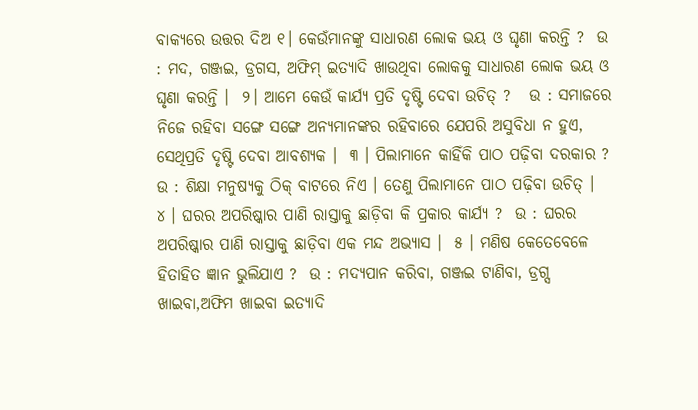ବାକ୍ୟରେ ଉତ୍ତର ଦିଅ ୧। କେଉଁମାନଙ୍କୁ ସାଧାରଣ ଲୋକ ଭୟ ଓ ଘୃଣା କରନ୍ତି ?  ଉ : ମଦ, ଗଞ୍ଜଇ, ଡ୍ରଗସ, ଅଫିମ୍ ଇତ୍ୟାଦି ଖାଉଥିବା ଲୋକକୁ ସାଧାରଣ ଲୋକ ଭୟ ଓ ଘୃଣା କରନ୍ତି ।  ୨। ଆମେ କେଉଁ କାର୍ଯ୍ୟ ପ୍ରତି ଦୃଷ୍ଟି ଦେବା ଉଚିତ୍ ?   ଉ : ସମାଜରେ ନିଜେ ରହିବା ସଙ୍ଗେ ସଙ୍ଗେ ଅନ୍ୟମାନଙ୍କର ରହିବାରେ ଯେପରି ଅସୁବିଧା ନ ହୁଏ, ସେଥିପ୍ରତି ଦୃଷ୍ଟି ଦେବା ଆବଶ୍ୟକ ।  ୩ । ପିଲାମାନେ କାହିଁକି ପାଠ ପଢ଼ିବା ଦରକାର ?  ଉ : ଶିକ୍ଷା ମନୁଷ୍ୟକୁ ଠିକ୍ ବାଟରେ ନିଏ । ତେଣୁ ପିଲାମାନେ ପାଠ ପଢ଼ିବା ଉଚିତ୍ ।   ୪ । ଘରର ଅପରିଷ୍କାର ପାଣି ରାସ୍ତାକୁ ଛାଡ଼ିବା କି ପ୍ରକାର କାର୍ଯ୍ୟ ?  ଉ : ଘରର ଅପରିଷ୍କାର ପାଣି ରାସ୍ତାକୁ ଛାଡ଼ିବା ଏକ ମନ୍ଦ ଅଭ୍ୟାସ ।  ୫ । ମଣିଷ କେତେବେଳେ ହିତାହିତ ଜ୍ଞାନ ଭୁଲିଯାଏ ?  ଉ : ମଦ୍ୟପାନ କରିବା, ଗଞ୍ଜଇ ଟାଣିବା, ଡ୍ରଗ୍ସ ଖାଇବା,ଅଫିମ ଖାଇବା ଇତ୍ୟାଦି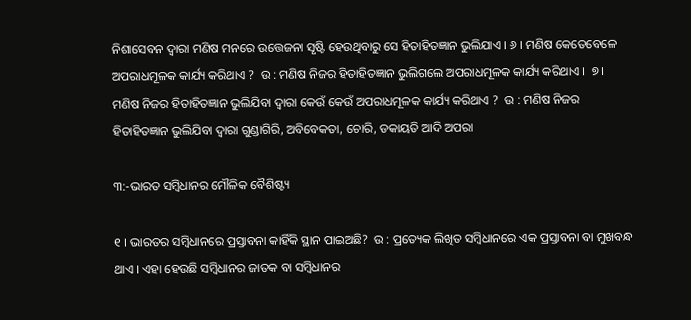ନିଶାସେବନ ଦ୍ଵାରା ମଣିଷ ମନରେ ଉତ୍ତେଜନା ସୃଷ୍ଟି ହେଉଥିବାରୁ ସେ ହିତାହିତଜ୍ଞାନ ଭୁଲିଯାଏ । ୬ । ମଣିଷ କେତେବେଳେ ଅପରାଧମୂଳକ କାର୍ଯ୍ୟ କରିଥାଏ ?  ଉ : ମଣିଷ ନିଜର ହିତାହିତଜ୍ଞାନ ଭୁଲିଗଲେ ଅପରାଧମୂଳକ କାର୍ଯ୍ୟ କରିଥାଏ ।  ୭ । ମଣିଷ ନିଜର ହିତାହିତଜ୍ଞାନ ଭୁଲିଯିବା ଦ୍ବାରା କେଉଁ କେଉଁ ଅପରାଧମୂଳକ କାର୍ଯ୍ୟ କରିଥାଏ ?  ଉ : ମଣିଷ ନିଜର ହିତାହିତଜ୍ଞାନ ଭୁଲିଯିବା ଦ୍ବାରା ଗୁଣ୍ଡାଗିରି, ଅବିବେକତା, ଚୋରି, ଡକାୟତି ଆଦି ଅପରା

୩:-ଭାରତ ସମ୍ବିଧାନର ମୌଳିକ ବୈଶିଷ୍ଟ୍ୟ

୧ । ଭାରତର ସମ୍ବିଧାନରେ ପ୍ରସ୍ତାବନା କାହିଁକି ସ୍ଥାନ ପାଇଅଛି?  ଉ : ପ୍ରତ୍ୟେକ ଲିଖିତ ସମ୍ବିଧାନରେ ଏକ ପ୍ରସ୍ତାବନା ବା ମୁଖବନ୍ଧ ଥାଏ । ଏହା ହେଉଛି ସମ୍ବିଧାନର ଜାତକ ବା ସମ୍ବିଧାନର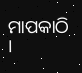ମାପକାଠି ।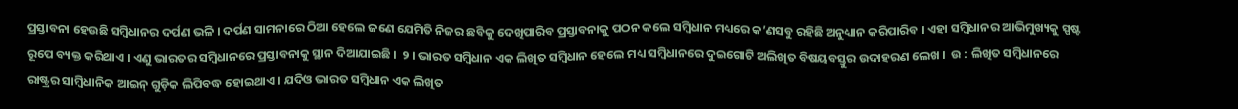ପ୍ରସ୍ତାବନା ହେଉଛି ସମ୍ବିଧାନର ଦର୍ପଣ ଭଳି । ଦର୍ପଣ ସାମନାରେ ଠିଆ ହେଲେ ଜଣେ ଯେମିତି ନିଜର ଛବିକୁ ଦେଖିପାରିବ ପ୍ରସ୍ତାବନାକୁ ପଠନ କଲେ ସମ୍ବିଧାନ ମଧ୍ୟରେ କ’ଣସବୁ ରହିଛି ଅନୁଧ୍ୟାନ କରିପାରିବ । ଏହା ସମ୍ବିଧାନର ଆଭିମୁଖ୍ୟକୁ ସ୍ପଷ୍ଟ ରୂପେ ବ୍ୟକ୍ତ କରିଥାଏ । ଏଣୁ ଭାରତର ସମ୍ବିଧାନରେ ପ୍ରସ୍ତାବନାକୁ ସ୍ଥାନ ଦିଆଯାଇଛି ।  ୨ । ଭାରତ ସମ୍ବିଧାନ ଏକ ଲିଖିତ ସମ୍ବିଧାନ ହେଲେ ମଧ୍ୟ ସମ୍ବିଧାନରେ ଦୁଇଗୋଟି ଅଲିଖିତ ବିଷୟବସ୍ତୁର ଉଦାହରଣ ଲେଖ ।  ଉ : ଲିଖିତ ସମ୍ବିଧାନରେ ରାଷ୍ଟ୍ରର ସାମ୍ବିଧାନିକ ଆଇନ୍ ଗୁଡ଼ିକ ଲିପିବଦ୍ଧ ହୋଇଥାଏ । ଯଦିଓ ଭାରତ ସମ୍ବିଧାନ ଏକ ଲିଖିତ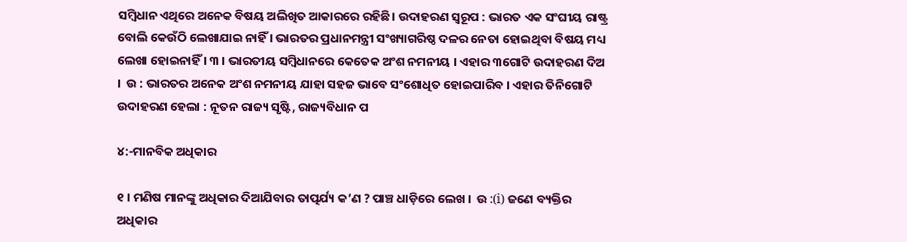ସମ୍ବିଧାନ ଏଥିରେ ଅନେକ ବିଷୟ ଅଲିଖିତ ଆକାରରେ ରହିଛି। ଉଦାହରଣ ସ୍ଵରୂପ : ଭାରତ ଏକ ସଂଘୀୟ ରାଷ୍ଟ୍ର ବୋଲି କେଉଁଠି ଲେଖାଯାଇ ନାହିଁ । ଭାରତର ପ୍ରଧାନମନ୍ତ୍ରୀ ସଂଖ୍ୟାଗରିଷ୍ଠ ଦଳର ନେତା ହୋଇଥିବା ବିଷୟ ମଧ୍ୟ ଲେଖା ହୋଇନାହିଁ । ୩ । ଭାରତୀୟ ସମ୍ବିଧାନରେ କେତେକ ଅଂଶ ନମନୀୟ । ଏହାର ୩ଗୋଟି ଉଦାହରଣ ଦିଅ ।  ଉ : ଭାରତର ଅନେକ ଅଂଶ ନମନୀୟ ଯାହା ସହଜ ଭାବେ ସଂଶୋଧିତ ହୋଇପାରିବ । ଏହାର ତିନିଗୋଟି ଉଦାହରଣ ହେଲା : ନୂତନ ରାଜ୍ୟ ସୃଷ୍ଟି, ରାଜ୍ୟବିଧାନ ପ

୪:-ମାନବିକ ଅଧିକାର

୧ । ମଣିଷ ମାନଙ୍କୁ ଅଧିକାର ଦିଆଯିବାର ତାତ୍ପର୍ଯ୍ୟ କ’ଣ ? ପାଞ୍ଚ ଧାଡ଼ିରେ ଲେଖ ।  ଉ :(i) ଜଣେ ବ୍ୟକ୍ତିର ଅଧିକାର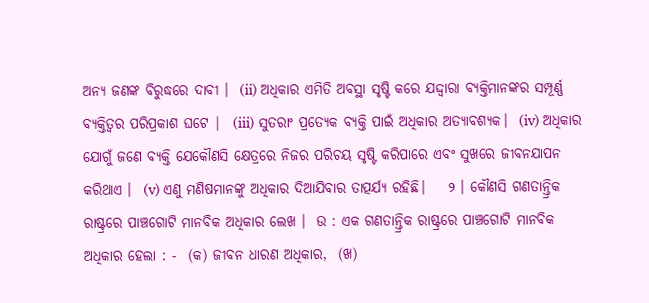ଅନ୍ୟ ଜଣଙ୍କ ବିରୁଦ୍ଧରେ ଦାବୀ ।  (ii) ଅଧିକାର ଏମିତି ଅବସ୍ଥା ସୃଷ୍ଟି କରେ ଯଦ୍ଦ୍ବାରା ବ୍ୟକ୍ତିମାନଙ୍କର ସମ୍ପୂର୍ଣ୍ଣ ବ୍ୟକ୍ତିତ୍ବର ପରିପ୍ରକାଶ ଘଟେ |  (iii) ସୁତରାଂ ପ୍ରତ୍ୟେକ ବ୍ୟକ୍ତି ପାଇଁ ଅଧିକାର ଅତ୍ୟାବଶ୍ୟକ।  (iv) ଅଧିକାର ଯୋଗୁଁ ଜଣେ ବ୍ୟକ୍ତି ଯେକୌଣସି କ୍ଷେତ୍ରରେ ନିଜର ପରିଚୟ ସୃଷ୍ଟି କରିପାରେ ଏବଂ ସୁଖରେ ଜୀବନଯାପନ କରିଥାଏ ।  (v) ଏଣୁ ମଣିଷମାନଙ୍କୁ ଅଧିକାର ଦିଆଯିବାର ତାତ୍ପର୍ଯ୍ୟ ରହିଛି।    ୨ । କୌଣସି ଗଣତାନ୍ତ୍ରିକ ରାଷ୍ଟ୍ରରେ ପାଞ୍ଚଗୋଟି ମାନବିକ ଅଧିକାର ଲେଖ ।  ଉ : ଏକ ଗଣତାନ୍ତ୍ରିକ ରାଷ୍ଟ୍ରରେ ପାଞ୍ଚଗୋଟି ମାନବିକ ଅଧିକାର ହେଲା : -  (କ) ଜୀବନ ଧାରଣ ଅଧିକାର,  (ଖ)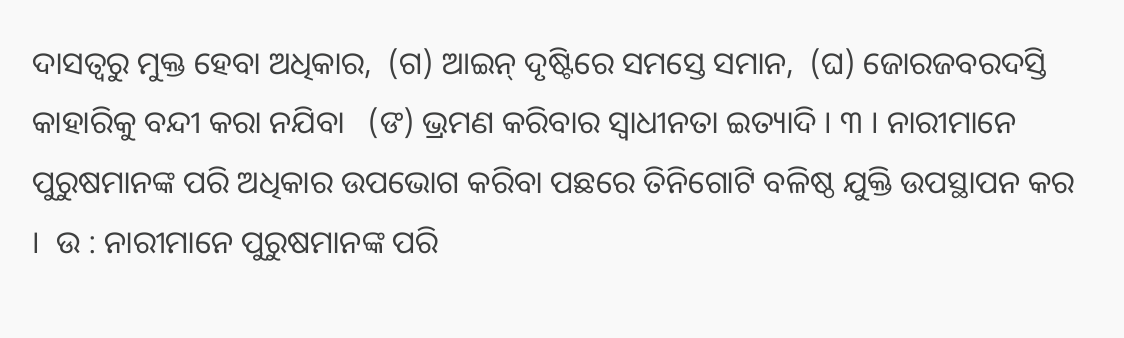ଦାସତ୍ୱରୁ ମୁକ୍ତ ହେବା ଅଧିକାର,  (ଗ) ଆଇନ୍ ଦୃଷ୍ଟିରେ ସମସ୍ତେ ସମାନ,  (ଘ) ଜୋରଜବରଦସ୍ତି କାହାରିକୁ ବନ୍ଦୀ କରା ନଯିବା   (ଙ) ଭ୍ରମଣ କରିବାର ସ୍ଵାଧୀନତା ଇତ୍ୟାଦି । ୩ । ନାରୀମାନେ ପୁରୁଷମାନଙ୍କ ପରି ଅଧିକାର ଉପଭୋଗ କରିବା ପଛରେ ତିନିଗୋଟି ବଳିଷ୍ଠ ଯୁକ୍ତି ଉପସ୍ଥାପନ କର ।  ଉ : ନାରୀମାନେ ପୁରୁଷମାନଙ୍କ ପରି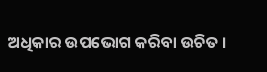ଅଧିକାର ଉପଭୋଗ କରିବା ଉଚିତ ।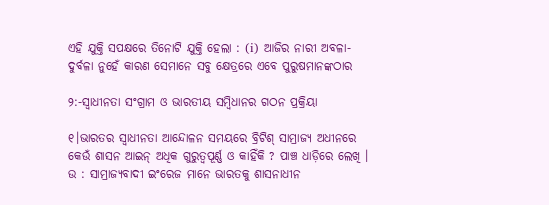ଏହି ଯୁକ୍ତି ସପକ୍ଷରେ ତିନୋଟି ଯୁକ୍ତି ହେଲା : (i) ଆଜିର ନାରୀ ଅବଳା-ଦୁର୍ବଳା ନୁହେଁ କାରଣ ସେମାନେ ସବୁ କ୍ଷେତ୍ରରେ ଏବେ ପୁରୁଷମାନଙ୍କଠାର

୨:-ସ୍ବାଧୀନତା ସଂଗ୍ରାମ ଓ ଭାରତୀୟ ସମ୍ବିଧାନର ଗଠନ ପ୍ରକ୍ରିୟା

୧।ଭାରତର ସ୍ଵାଧୀନତା ଆନ୍ଦୋଳନ ସମୟରେ ବ୍ରିଟିଶ୍ ସାମ୍ରାଜ୍ୟ ଅଧୀନରେ କେଉଁ ଶାସନ ଆଇନ୍ ଅଧିକ ଗୁରୁତ୍ବପୂର୍ଣ୍ଣ ଓ କାହିଁକି ? ପାଞ୍ଚ ଧାଡ଼ିରେ ଲେଖି ।  ଉ : ସାମ୍ରାଜ୍ୟବାଦୀ ଇଂରେଜ ମାନେ ଭାରତକୁ ଶାସନାଧୀନ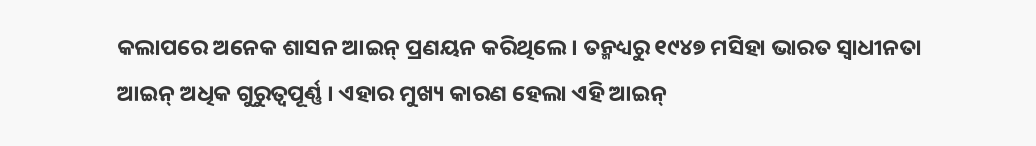କଲାପରେ ଅନେକ ଶାସନ ଆଇନ୍ ପ୍ରଣୟନ କରିଥିଲେ । ତନ୍ମଧ୍ୟରୁ ୧୯୪୭ ମସିହା ଭାରତ ସ୍ୱାଧୀନତା ଆଇନ୍ ଅଧିକ ଗୁରୁତ୍ଵପୂର୍ଣ୍ଣ । ଏହାର ମୁଖ୍ୟ କାରଣ ହେଲା ଏହି ଆଇନ୍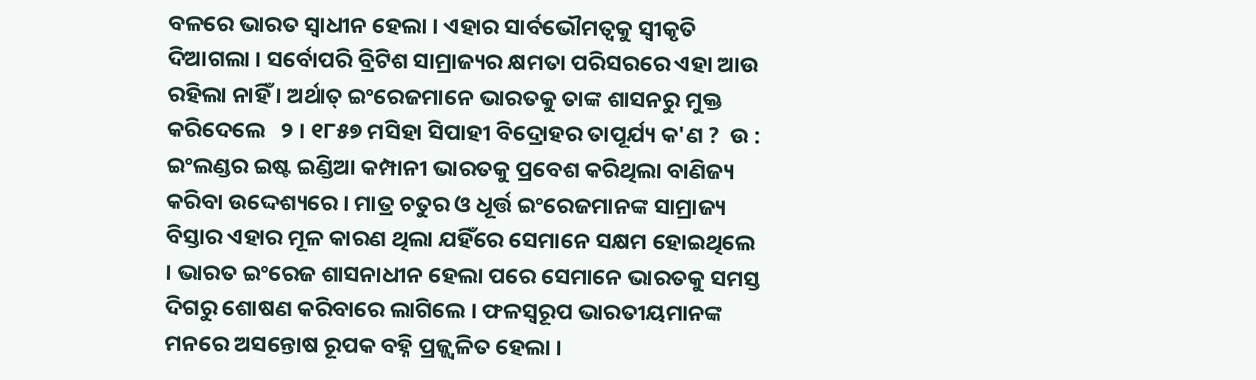ବଳରେ ଭାରତ ସ୍ୱାଧୀନ ହେଲା । ଏହାର ସାର୍ବଭୌମତ୍ୱକୁ ସ୍ବୀକୃତି ଦିଆଗଲା । ସର୍ବୋପରି ବ୍ରିଟିଶ ସାମ୍ରାଜ୍ୟର କ୍ଷମତା ପରିସରରେ ଏହା ଆଉ ରହିଲା ନାହିଁ । ଅର୍ଥାତ୍ ଇଂରେଜମାନେ ଭାରତକୁ ତାଙ୍କ ଶାସନରୁ ମୁକ୍ତ କରିଦେଲେ   ୨ । ୧୮୫୭ ମସିହା ସିପାହୀ ବିଦ୍ରୋହର ତାପୂର୍ଯ୍ୟ କ'ଣ ?  ଉ : ଇଂଲଣ୍ଡର ଇଷ୍ଟ ଇଣ୍ଡିଆ କମ୍ପାନୀ ଭାରତକୁ ପ୍ରବେଶ କରିଥିଲା ବାଣିଜ୍ୟ କରିବା ଉଦ୍ଦେଶ୍ୟରେ । ମାତ୍ର ଚତୁର ଓ ଧୂର୍ତ୍ତ ଇଂରେଜମାନଙ୍କ ସାମ୍ରାଜ୍ୟ ବିସ୍ତାର ଏହାର ମୂଳ କାରଣ ଥିଲା ଯହିଁରେ ସେମାନେ ସକ୍ଷମ ହୋଇଥିଲେ । ଭାରତ ଇଂରେଜ ଶାସନାଧୀନ ହେଲା ପରେ ସେମାନେ ଭାରତକୁ ସମସ୍ତ ଦିଗରୁ ଶୋଷଣ କରିବାରେ ଲାଗିଲେ । ଫଳସ୍ବରୂପ ଭାରତୀୟମାନଙ୍କ ମନରେ ଅସନ୍ତୋଷ ରୂପକ ବହ୍ନି ପ୍ରଜ୍ଜ୍ବଳିତ ହେଲା ।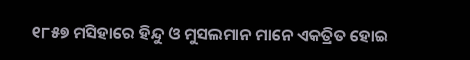୧୮୫୭ ମସିହାରେ ହିନ୍ଦୁ ଓ ମୁସଲମାନ ମାନେ ଏକତ୍ରିତ ହୋଇ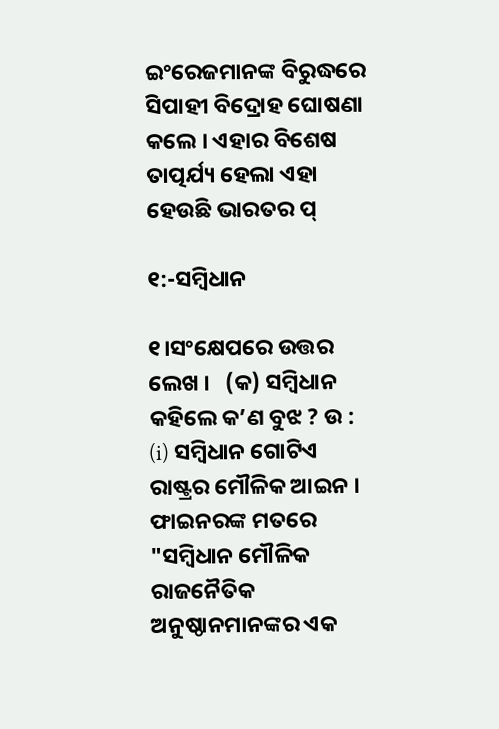ଇଂରେଜମାନଙ୍କ ବିରୁଦ୍ଧରେ ସିପାହୀ ବିଦ୍ରୋହ ଘୋଷଣା କଲେ । ଏହାର ବିଶେଷ ତାତ୍ପର୍ଯ୍ୟ ହେଲା ଏହା ହେଉଛି ଭାରତର ପ୍

୧:-ସମ୍ବିଧାନ

୧।ସଂକ୍ଷେପରେ ଉତ୍ତର ଲେଖ ।   (କ) ସମ୍ବିଧାନ କହିଲେ କ’ଣ ବୁଝ ? ଉ : (i) ସମ୍ବିଧାନ ଗୋଟିଏ ରାଷ୍ଟ୍ରର ମୌଳିକ ଆଇନ । ଫାଇନରଙ୍କ ମତରେ "ସମ୍ବିଧାନ ମୌଳିକ ରାଜନୈତିକ ଅନୁଷ୍ଠାନମାନଙ୍କର ଏକ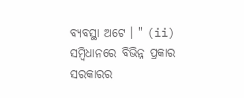ବ୍ୟବସ୍ଥା ଅଟେ । " (ii) ସମ୍ବିଧାନରେ ବିଭିନ୍ନ ପ୍ରକାର ସରକାରର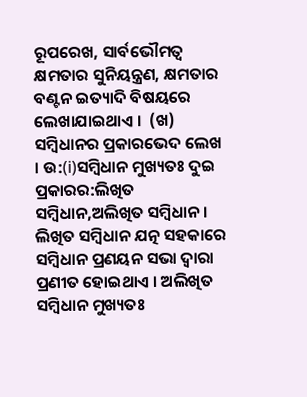ରୂପରେଖ, ସାର୍ବଭୌମତ୍ବ କ୍ଷମତାର ସୁନିୟନ୍ତ୍ରଣ, କ୍ଷମତାର ବଣ୍ଟନ ଇତ୍ୟାଦି ବିଷୟରେ ଲେଖାଯାଇଥାଏ ।  (ଖ) ସମ୍ବିଧାନର ପ୍ରକାରଭେଦ ଲେଖ । ଉ:(i)ସମ୍ବିଧାନ ମୁଖ୍ୟତଃ ଦୁଇ ପ୍ରକାରର:ଲିଖିତ ସମ୍ବିଧାନ,ଅଲିଖିତ ସମ୍ବିଧାନ । ଲିଖିତ ସମ୍ବିଧାନ ଯତ୍ନ ସହକାରେ ସମ୍ବିଧାନ ପ୍ରଣୟନ ସଭା ଦ୍ଵାରା ପ୍ରଣୀତ ହୋଇଥାଏ । ଅଲିଖିତ ସମ୍ବିଧାନ ମୁଖ୍ୟତଃ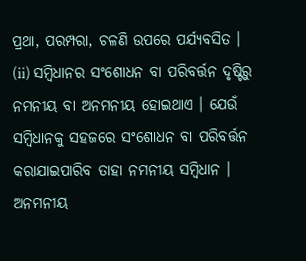ପ୍ରଥା, ପରମ୍ପରା, ଚଳଣି ଉପରେ ପର୍ଯ୍ୟବସିତ ।   (ii) ସମ୍ବିଧାନର ସଂଶୋଧନ ବା ପରିବର୍ତ୍ତନ ଦୃଷ୍ଟିରୁ ନମନୀୟ ବା ଅନମନୀୟ ହୋଇଥାଏ । ଯେଉଁ ସମ୍ବିଧାନକୁ ସହଜରେ ସଂଶୋଧନ ବା ପରିବର୍ତ୍ତନ କରାଯାଇପାରିବ ତାହା ନମନୀୟ ସମ୍ବିଧାନ । ଅନମନୀୟ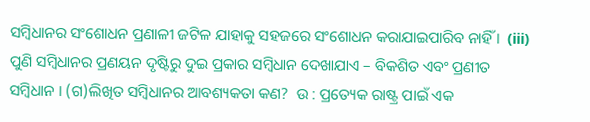ସମ୍ବିଧାନର ସଂଶୋଧନ ପ୍ରଣାଳୀ ଜଟିଳ ଯାହାକୁ ସହଜରେ ସଂଶୋଧନ କରାଯାଇପାରିବ ନାହିଁ ।  (iii) ପୁଣି ସମ୍ବିଧାନର ପ୍ରଣୟନ ଦୃଷ୍ଟିରୁ ଦୁଇ ପ୍ରକାର ସମ୍ବିଧାନ ଦେଖାଯାଏ – ବିକଶିତ ଏବଂ ପ୍ରଣୀତ ସମ୍ବିଧାନ । (ଗ)ଲିଖିତ ସମ୍ବିଧାନର ଆବଶ୍ୟକତା କଣ?  ଉ : ପ୍ରତ୍ୟେକ ରାଷ୍ଟ୍ର ପାଇଁ ଏକ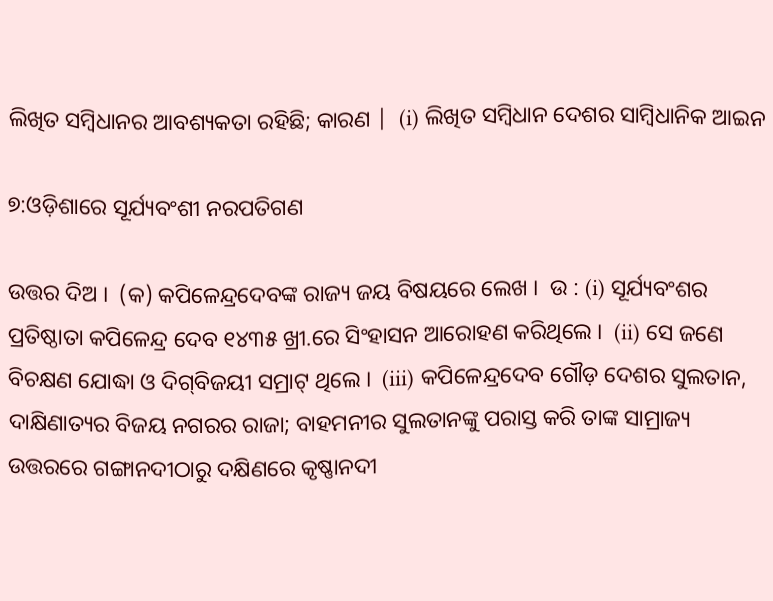ଲିଖିତ ସମ୍ବିଧାନର ଆବଶ୍ୟକତା ରହିଛି; କାରଣ |  (i) ଲିଖିତ ସମ୍ବିଧାନ ଦେଶର ସାମ୍ବିଧାନିକ ଆଇନ

୭:ଓଡ଼ିଶାରେ ସୂର୍ଯ୍ୟବଂଶୀ ନରପତିଗଣ

ଉତ୍ତର ଦିଅ ।  (କ) କପିଳେନ୍ଦ୍ରଦେବଙ୍କ ରାଜ୍ୟ ଜୟ ବିଷୟରେ ଲେଖ ।  ଉ : (i) ସୂର୍ଯ୍ୟବଂଶର ପ୍ରତିଷ୍ଠାତା କପିଳେନ୍ଦ୍ର ଦେବ ୧୪୩୫ ଖ୍ରୀ.ରେ ସିଂହାସନ ଆରୋହଣ କରିଥିଲେ ।  (ii) ସେ ଜଣେ ବିଚକ୍ଷଣ ଯୋଦ୍ଧା ଓ ଦିଗ୍‌ବିଜୟୀ ସମ୍ରାଟ୍ ଥିଲେ ।  (iii) କପିଳେନ୍ଦ୍ରଦେବ ଗୌଡ଼ ଦେଶର ସୁଲତାନ, ଦାକ୍ଷିଣାତ୍ୟର ବିଜୟ ନଗରର ରାଜା; ବାହମନୀର ସୁଲତାନଙ୍କୁ ପରାସ୍ତ କରି ତାଙ୍କ ସାମ୍ରାଜ୍ୟ ଉତ୍ତରରେ ଗଙ୍ଗାନଦୀଠାରୁ ଦକ୍ଷିଣରେ କୃଷ୍ଣାନଦୀ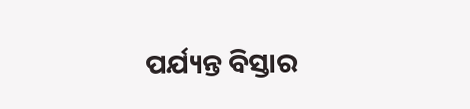ପର୍ଯ୍ୟନ୍ତ ବିସ୍ତାର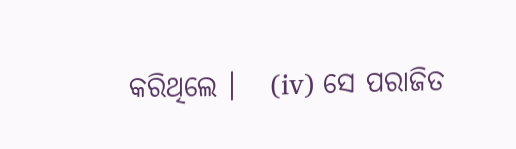କରିଥିଲେ ।   (iv) ସେ ପରାଜିତ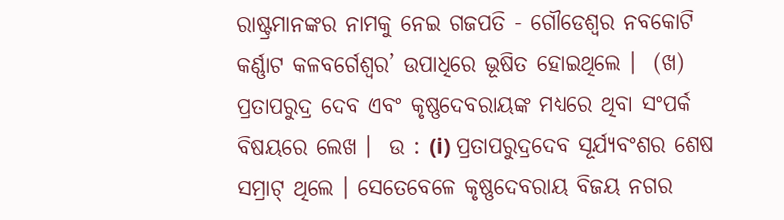ରାଷ୍ଟ୍ରମାନଙ୍କର ନାମକୁ ନେଇ ଗଜପତି - ଗୌଡେଶ୍ବର ନବକୋଟି କର୍ଣ୍ଣାଟ କଳବର୍ଗେଶ୍ବର’ ଉପାଧିରେ ଭୂଷିତ ହୋଇଥିଲେ ।  (ଖ) ପ୍ରତାପରୁଦ୍ର ଦେବ ଏବଂ କୃଷ୍ଣଦେବରାୟଙ୍କ ମଧ୍ୟରେ ଥିବା ସଂପର୍କ ବିଷୟରେ ଲେଖ ।  ଉ : (i) ପ୍ରତାପରୁଦ୍ରଦେବ ସୂର୍ଯ୍ୟବଂଶର ଶେଷ ସମ୍ରାଟ୍ ଥିଲେ । ସେତେବେଳେ କୃଷ୍ଣଦେବରାୟ ବିଜୟ ନଗର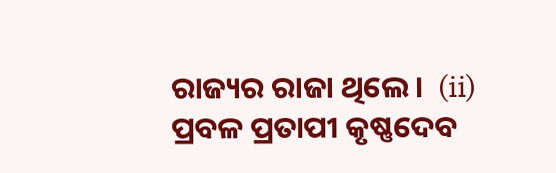ରାଜ୍ୟର ରାଜା ଥିଲେ ।  (ii) ପ୍ରବଳ ପ୍ରତାପୀ କୃଷ୍ଣଦେବ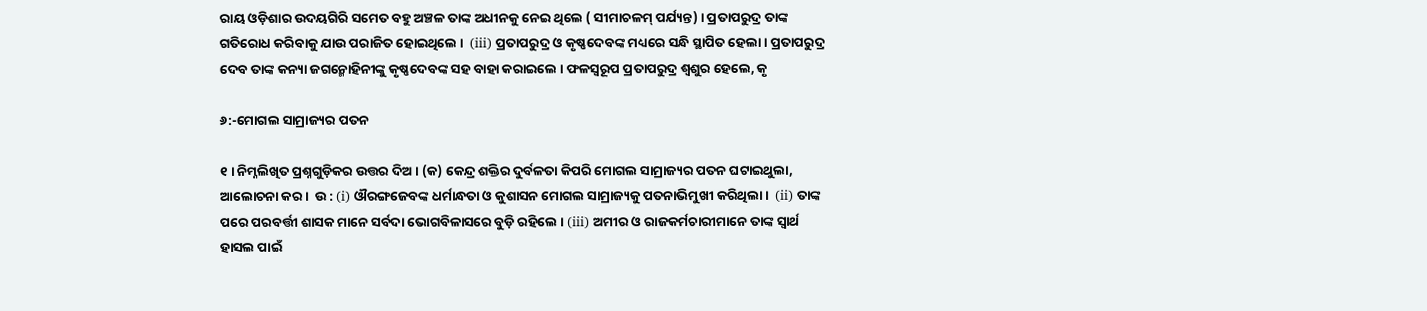ରାୟ ଓଡ଼ିଶାର ଉଦୟଗିରି ସମେତ ବହୁ ଅଞ୍ଚଳ ତାଙ୍କ ଅଧୀନକୁ ନେଇ ଥିଲେ ( ସୀମାଚଳମ୍ ପର୍ଯ୍ୟନ୍ତ) । ପ୍ରତାପରୁଦ୍ର ତାଙ୍କ ଗତିରୋଧ କରିବାକୁ ଯାଉ ପରାଜିତ ହୋଇଥିଲେ ।  (iii) ପ୍ରତାପରୁଦ୍ର ଓ କୃଷ୍ଣଦେବଙ୍କ ମଧ୍ୟରେ ସନ୍ଧି ସ୍ଥାପିତ ହେଲା । ପ୍ରତାପରୁଦ୍ର ଦେବ ତାଙ୍କ କନ୍ୟା ଜଗନ୍ମୋହିନୀଙ୍କୁ କୃଷ୍ଣଦେବଙ୍କ ସହ ବାହା କରାଇଲେ । ଫଳସ୍ୱରୂପ ପ୍ରତାପରୁଦ୍ର ଶ୍ବଶୁର ହେଲେ, କୃ

୬:-ମୋଗଲ ସାମ୍ରାଜ୍ୟର ପତନ

୧ । ନିମ୍ନଲିଖିତ ପ୍ରଶ୍ନଗୁଡ଼ିକର ଉତ୍ତର ଦିଅ । (କ) କେନ୍ଦ୍ର ଶକ୍ତିର ଦୁର୍ବଳତା କିପରି ମୋଗଲ ସାମ୍ରାଜ୍ୟର ପତନ ଘଟାଇଥୁଲା, ଆଲୋଚନା କର ।  ଉ : (i) ଔରଙ୍ଗଜେବଙ୍କ ଧର୍ମାନ୍ଧତା ଓ କୁଶାସନ ମୋଗଲ ସାମ୍ରାଜ୍ୟକୁ ପତନାଭିମୁଖୀ କରିଥିଲା ।  (ii) ତାଙ୍କ ପରେ ପରବର୍ତ୍ତୀ ଶାସକ ମାନେ ସର୍ବଦା ଭୋଗବିଳାସରେ ବୁଡ଼ି ରହିଲେ । (iii) ଅମୀର ଓ ରାଜକର୍ମଚାରୀମାନେ ତାଙ୍କ ସ୍ୱାର୍ଥ ହାସଲ ପାଇଁ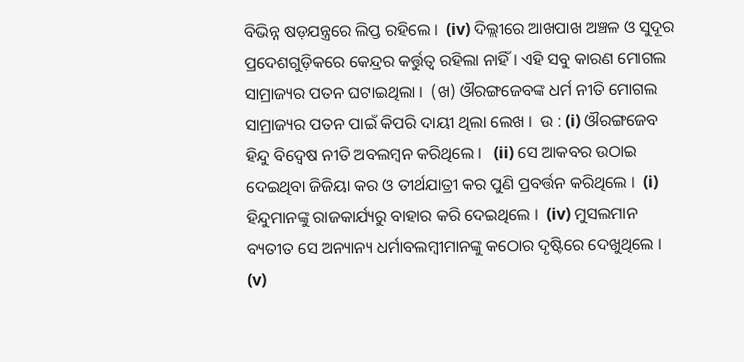ବିଭିନ୍ନ ଷଡ଼ଯନ୍ତ୍ରରେ ଲିପ୍ତ ରହିଲେ ।  (iv) ଦିଲ୍ଲୀରେ ଆଖପାଖ ଅଞ୍ଚଳ ଓ ସୁଦୂର ପ୍ରଦେଶଗୁଡ଼ିକରେ କେନ୍ଦ୍ରର କର୍ତ୍ତୁତ୍ବ ରହିଲା ନାହିଁ । ଏହି ସବୁ କାରଣ ମୋଗଲ ସାମ୍ରାଜ୍ୟର ପତନ ଘଟାଇଥିଲା ।  (ଖ) ଔରଙ୍ଗଜେବଙ୍କ ଧର୍ମ ନୀତି ମୋଗଲ ସାମ୍ରାଜ୍ୟର ପତନ ପାଇଁ କିପରି ଦାୟୀ ଥିଲା ଲେଖ ।  ଉ : (i) ଔରଙ୍ଗଜେବ ହିନ୍ଦୁ ବିଦ୍ବେଷ ନୀତି ଅବଲମ୍ବନ କରିଥିଲେ ।   (ii) ସେ ଆକବର ଉଠାଇ ଦେଇଥିବା ଜିଜିୟା କର ଓ ତୀର୍ଥଯାତ୍ରୀ କର ପୁଣି ପ୍ରବର୍ତ୍ତନ କରିଥିଲେ ।  (i) ହିନ୍ଦୁମାନଙ୍କୁ ରାଜକାର୍ଯ୍ୟରୁ ବାହାର କରି ଦେଇଥିଲେ ।  (iv) ମୁସଲମାନ ବ୍ୟତୀତ ସେ ଅନ୍ୟାନ୍ୟ ଧର୍ମାବଲମ୍ବୀମାନଙ୍କୁ କଠୋର ଦୃଷ୍ଟିରେ ଦେଖୁଥିଲେ ।  (v)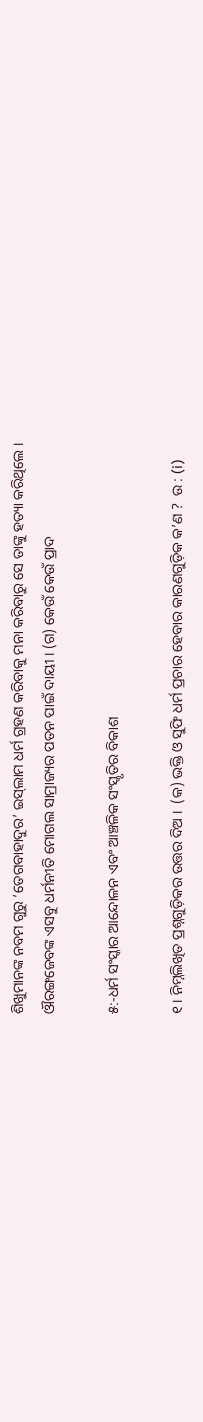ଶିଖୁମାନଙ୍କ ନବମ ଗୁରୁ ‘ତେଗବାହାଦୁର’ ଇସ୍‌ଲାମ ଧର୍ମ ଗ୍ରହଣ କରିବାକୁ ମନା କରିବାରୁ ସେ ତାଙ୍କୁ ହତ୍ୟା କରିଥିଲେ । ଔରଙ୍ଗଜେବଙ୍କ ଏସବୁ ଧର୍ମନୀତି ମୋଗଲ ସାମ୍ରାଜ୍ୟର ପତନ ପାଇଁ ଦାୟୀ । (ଗ) କେଉଁ କେଉଁ ପ୍ରାଦ

୫:-ଧର୍ମ ସଂସ୍କାର ଆନ୍ଦୋଳନ ଏବଂ ଆଞ୍ଚଳିକ ସଂସ୍କୃତିର ବିକାଶ

୧ । ନିମ୍ନଲିଖିତ ପ୍ରଶ୍ନଗୁଡ଼ିକର ଉତ୍ତର ଦିଅ ।  (କ) ଭକ୍ତି ଓ ସୁଫି ଧର୍ମ ପ୍ରଚାର ହେବାର କାରଣଗୁଡ଼ିକ କ’ଣ ?  ଉ : (i)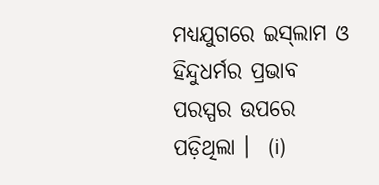ମଧ୍ୟଯୁଗରେ ଇସ୍‌ଲାମ ଓ ହିନ୍ଦୁଧର୍ମର ପ୍ରଭାବ ପରସ୍ପର ଉପରେ ପଡ଼ିଥିଲା ।  (i)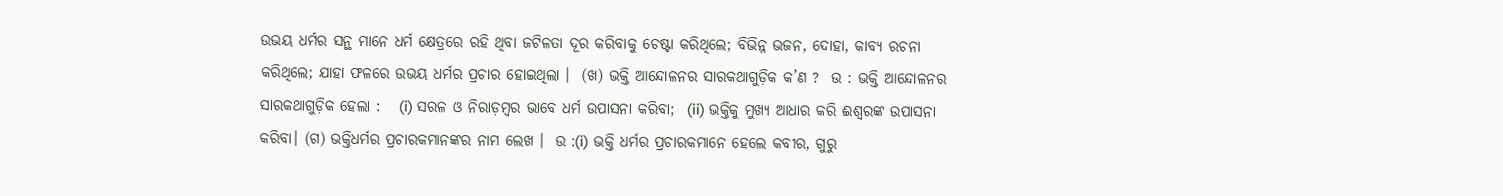ଉଭୟ ଧର୍ମର ସନ୍ଥ ମାନେ ଧର୍ମ କ୍ଷେତ୍ରରେ ରହି ଥିବା ଜଟିଳତା ଦୂର କରିବାକୁ ଚେଷ୍ଟା କରିଥିଲେ; ବିଭିନ୍ନ ଭଜନ, ଦୋହା, କାବ୍ୟ ରଚନା କରିଥିଲେ; ଯାହା ଫଳରେ ଉଭୟ ଧର୍ମର ପ୍ରଚାର ହୋଇଥିଲା ।  (ଖ) ଭକ୍ତି ଆନ୍ଦୋଳନର ସାରକଥାଗୁଡ଼ିକ କ’ଣ ?  ଉ : ଭକ୍ତି ଆନ୍ଦୋଳନର ସାରକଥାଗୁଡ଼ିକ ହେଲା :   (i) ସରଳ ଓ ନିରାଡ଼ମ୍ବର ଭାବେ ଧର୍ମ ଉପାସନା କରିବା;  (ii) ଭକ୍ତିକୁ ମୁଖ୍ୟ ଆଧାର କରି ଈଶ୍ବରଙ୍କ ଉପାସନା କରିବା। (ଗ) ଭକ୍ତିଧର୍ମର ପ୍ରଚାରକମାନଙ୍କର ନାମ ଲେଖ ।  ଉ :(i) ଭକ୍ତି ଧର୍ମର ପ୍ରଚାରକମାନେ ହେଲେ କବୀର, ଗୁରୁ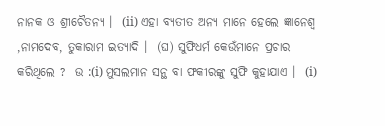ନାନକ ଓ ଶ୍ରୀଚୈତନ୍ୟ ।  (ii) ଏହା ବ୍ୟତୀତ ଅନ୍ୟ ମାନେ ହେଲେ ଜ୍ଞାନେଶ୍ବ ,ନାମଦେବ, ତୁକାରାମ ଇତ୍ୟାଦି ।  (ଘ) ସୁଫିଧର୍ମ କେଉଁମାନେ ପ୍ରଚାର କରିଥିଲେ ?  ଉ :(i) ମୁସଲମାନ ସନ୍ଥ ବା ଫକୀରଙ୍କୁ ସୁଫି କୁହାଯାଏ ।  (i)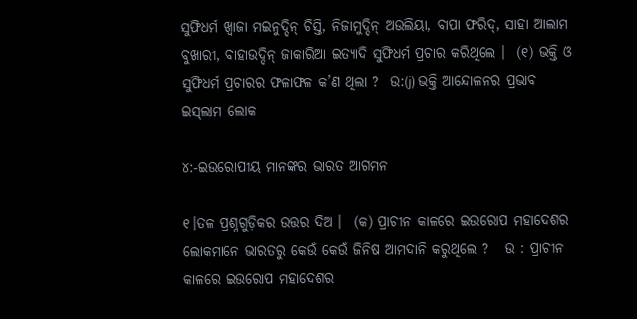ସୁଫିଧର୍ମ ଖ୍ବାଜା ମଇନୁଦ୍ଦିନ୍ ଚିସ୍ତି, ନିଜାମୁଦ୍ଦିନ୍ ଅଉଲିୟା, ବାପା ଫରିଦ୍, ସାହା ଆଲାମ ବୁଖାରୀ, ବାହାଉଦ୍ଦିନ୍ ଜାକାରିଆ ଇତ୍ୟାଦି ସୁଫିଧର୍ମ ପ୍ରଚାର କରିଥିଲେ ।  (୧) ଭକ୍ତି ଓ ସୁଫିଧର୍ମ ପ୍ରଚାରର ଫଳାଫଳ କ’ଣ ଥିଲା ?  ଉ:(j) ଭକ୍ତି ଆନ୍ଦୋଳନର ପ୍ରଭାବ ଇସ୍‌ଲାମ ଲୋକ

୪:-ଇଉରୋପୀୟ ମାନଙ୍କର ଭାରତ ଆଗମନ

୧।ତଳ ପ୍ରଶ୍ନଗୁଡ଼ିକର ଉତ୍ତର ଦିଅ ।  (କ) ପ୍ରାଚୀନ କାଳରେ ଇଉରୋପ ମହାଦେଶର ଲୋକମାନେ ଭାରତରୁ କେଉଁ କେଉଁ ଜିନିଷ ଆମଦାନି କରୁଥିଲେ ?   ଉ : ପ୍ରାଚୀନ କାଳରେ ଇଉରୋପ ମହାଦେଶର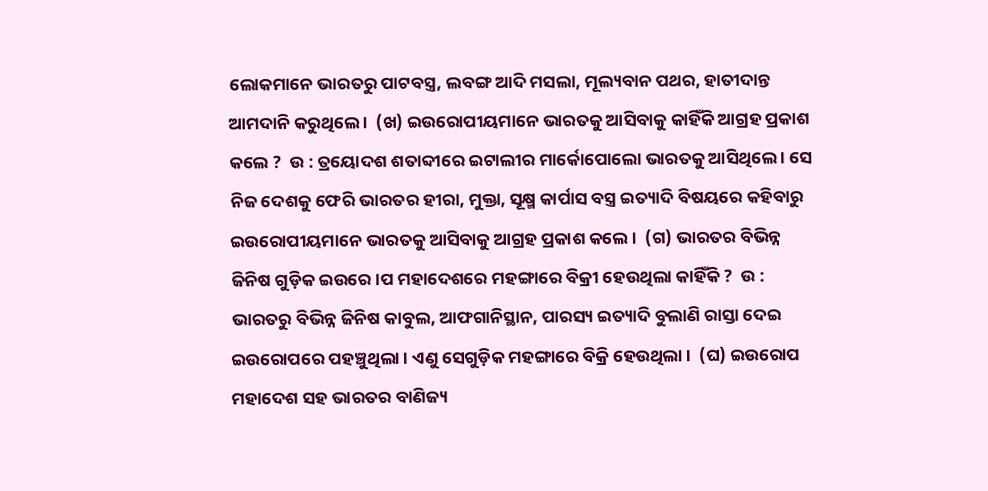ଲୋକମାନେ ଭାରତରୁ ପାଟବସ୍ତ୍ର, ଲବଙ୍ଗ ଆଦି ମସଲା, ମୂଲ୍ୟବାନ ପଥର, ହାତୀଦାନ୍ତ ଆମଦାନି କରୁଥିଲେ ।  (ଖ) ଇଉରୋପୀୟମାନେ ଭାରତକୁ ଆସିବାକୁ କାହିଁକି ଆଗ୍ରହ ପ୍ରକାଶ କଲେ ?  ଉ : ତ୍ରୟୋଦଶ ଶତାବ୍ଦୀରେ ଇଟାଲୀର ମାର୍କୋପୋଲୋ ଭାରତକୁ ଆସିଥିଲେ । ସେ ନିଜ ଦେଶକୁ ଫେରି ଭାରତର ହୀରା, ମୁକ୍ତା, ସୂକ୍ଷ୍ମ କାର୍ପାସ ବସ୍ତ୍ର ଇତ୍ୟାଦି ବିଷୟରେ କହିବାରୁ ଇଉରୋପୀୟମାନେ ଭାରତକୁ ଆସିବାକୁ ଆଗ୍ରହ ପ୍ରକାଶ କଲେ ।  (ଗ) ଭାରତର ବିଭିନ୍ନ ଜିନିଷ ଗୁଡ଼ିକ ଇଉରେ।ପ ମହାଦେଶରେ ମହଙ୍ଗାରେ ବିକ୍ରୀ ହେଉଥିଲା କାହିଁକି ?  ଉ : ଭାରତରୁ ବିଭିନ୍ନ ଜିନିଷ କାବୁଲ, ଆଫଗାନିସ୍ଥାନ, ପାରସ୍ୟ ଇତ୍ୟାଦି ବୁଲାଣି ରାସ୍ତା ଦେଇ ଇଉରୋପରେ ପହଞ୍ଚୁଥିଲା । ଏଣୁ ସେଗୁଡ଼ିକ ମହଙ୍ଗାରେ ବିକ୍ରି ହେଉଥିଲା ।  (ଘ) ଇଉରୋପ ମହାଦେଶ ସହ ଭାରତର ବାଣିଜ୍ୟ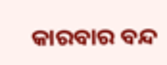କାରବାର ବନ୍ଦ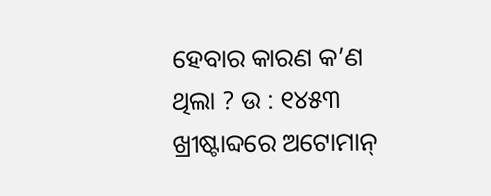ହେବାର କାରଣ କ’ଣ ଥିଲା ? ଉ : ୧୪୫୩ ଖ୍ରୀଷ୍ଟାବ୍ଦରେ ଅଟୋମାନ୍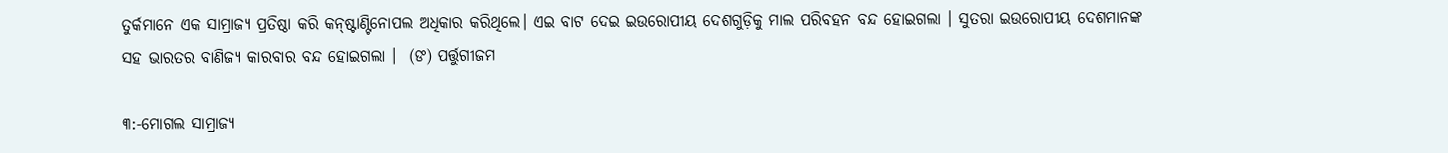ତୁର୍କମାନେ ଏକ ସାମ୍ରାଜ୍ୟ ପ୍ରତିଷ୍ଠା କରି କନ୍‌ଷ୍ଟାଣ୍ଟିନୋପଲ ଅଧିକାର କରିଥିଲେ। ଏଇ ବାଟ ଦେଇ ଇଉରୋପୀୟ ଦେଶଗୁଡ଼ିକୁ ମାଲ ପରିବହନ ବନ୍ଦ ହୋଇଗଲା । ସୁତରା ଇଉରୋପୀୟ ଦେଶମାନଙ୍କ ସହ ଭାରତର ବାଣିଜ୍ୟ କାରବାର ବନ୍ଦ ହୋଇଗଲା ।  (ଙ) ପର୍ତ୍ତୁଗୀଜମ

୩:-ମୋଗଲ ସାମ୍ରାଜ୍ୟ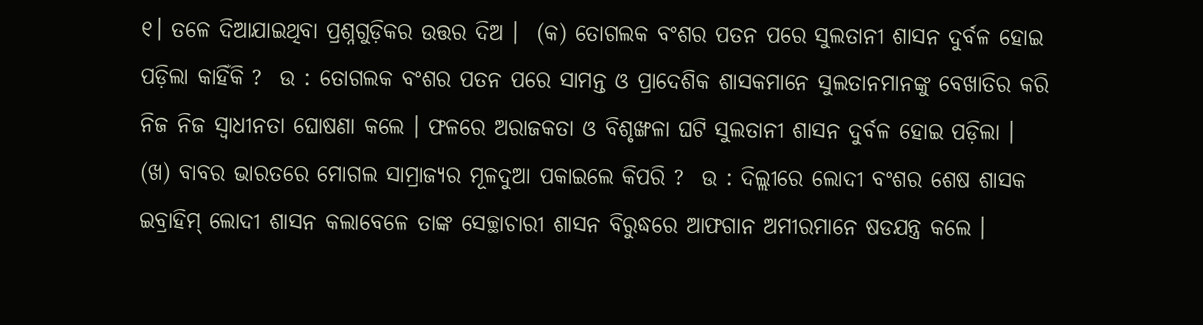୧। ତଳେ ଦିଆଯାଇଥିବା ପ୍ରଶ୍ନଗୁଡ଼ିକର ଉତ୍ତର ଦିଅ ।  (କ) ତୋଗଲକ ବଂଶର ପତନ ପରେ ସୁଲତାନୀ ଶାସନ ଦୁର୍ବଳ ହୋଇ ପଡ଼ିଲା କାହିଁକି ?  ଉ : ତୋଗଲକ ବଂଶର ପତନ ପରେ ସାମନ୍ତ ଓ ପ୍ରାଦେଶିକ ଶାସକମାନେ ସୁଲତାନମାନଙ୍କୁ ବେଖାତିର କରି ନିଜ ନିଜ ସ୍ଵାଧୀନତା ଘୋଷଣା କଲେ । ଫଳରେ ଅରାଜକତା ଓ ବିଶୃଙ୍ଖଳା ଘଟି ସୁଲତାନୀ ଶାସନ ଦୁର୍ବଳ ହୋଇ ପଡ଼ିଲା ।  (ଖ) ବାବର ଭାରତରେ ମୋଗଲ ସାମ୍ରାଜ୍ୟର ମୂଳଦୁଆ ପକାଇଲେ କିପରି ?  ଉ : ଦିଲ୍ଲୀରେ ଲୋଦୀ ବଂଶର ଶେଷ ଶାସକ ଇବ୍ରାହିମ୍ ଲୋଦୀ ଶାସନ କଲାବେଳେ ତାଙ୍କ ସେଚ୍ଛାଚାରୀ ଶାସନ ବିରୁଦ୍ଧରେ ଆଫଗାନ ଅମୀରମାନେ ଷଡଯନ୍ତ୍ର କଲେ ।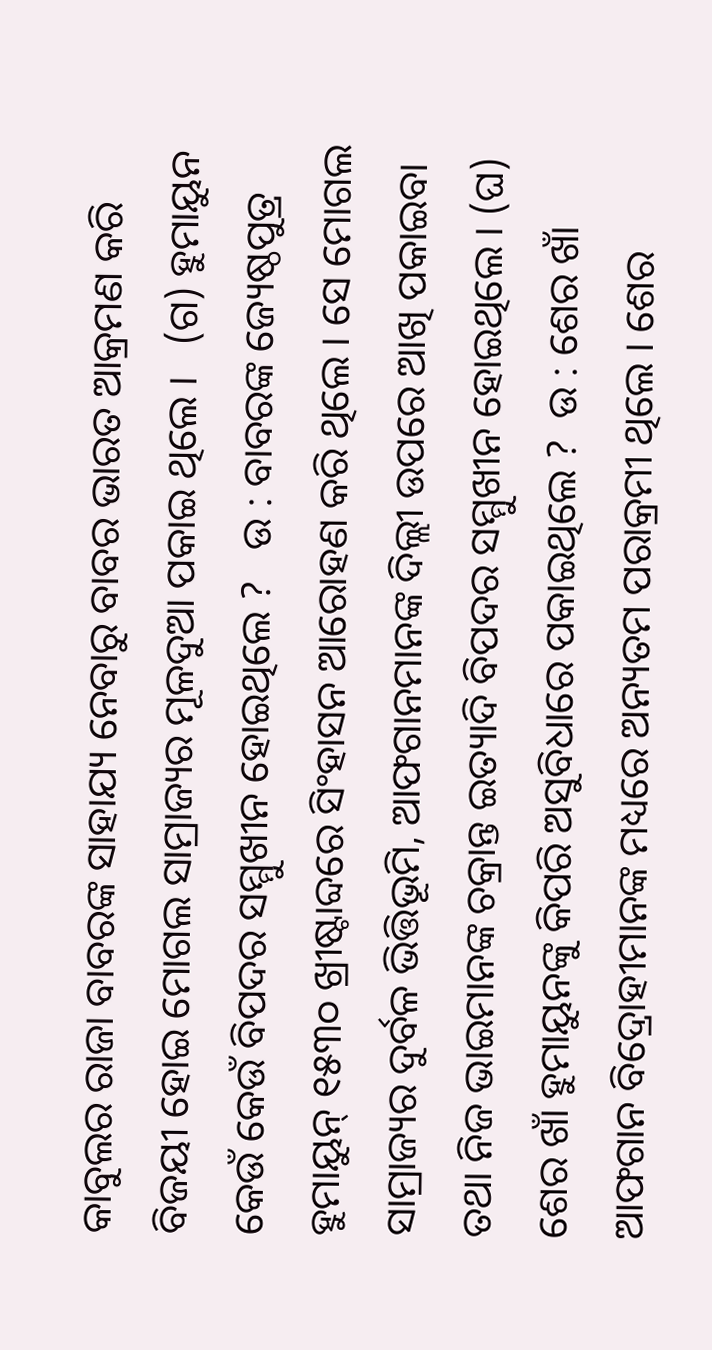କାବୁଲର ରାଜା ବାବରଙ୍କ ସାହାଯ୍ୟ ନେବାରୁ ବାବର ଭାରତ ଆକ୍ରମଣ କରି ବିଜୟୀ ହୋଇ ମୋଗଲ ସାମ୍ରାଜ୍ୟର ମୂଳଦୁଆ ପକାଇ ଥିଲେ ।   (ଗ) ହୁମାୟୁନ କେଉଁ କେଉଁ ବିପଦର ସମ୍ମୁଖୀନ ହୋଇଥିଲେ ?   ଉ : ବାବରଙ୍କ ଜ୍ୟେଷ୍ଠପୁତ୍ର ହୁମାୟୁନ୍ ୧୫୩୦ ଖ୍ରୀଷ୍ଟାବ୍ଦରେ ସିଂହାସନ ଆରୋହଣ କରି ଥିଲେ । ସେ ମୋଗଲ ସାମ୍ରାଜ୍ୟର ଦୁର୍ବଳ ଭିତ୍ତିଭୂମି, ଆଫଗାନମାନଙ୍କ ଦିଲ୍ଲୀ ଉପରେ ଆଖି ପକାଇବା ତଥା ନିଜ ଭାଇମାନଙ୍କ ଚକ୍ରାନ୍ତ ଇତ୍ୟାଦି ବିପଦର ସମ୍ମୁଖୀନ ହୋଇଥିଲେ । (ଘ) ଶେର ଖାଁ ହୁମାୟୁନଙ୍କୁ କିପରି ଅସୁବିଧାରେ ପକାଇଥିଲେ ?  ଉ : ଶେର ଖାଁ ଆଫଗାନ ବିଦ୍ରୋହୀମାନଙ୍କ ମଧ୍ୟରେ ଅନ୍ୟତମ ପରାକ୍ରମୀ ଥିଲେ । ଶେର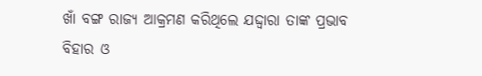ଖାଁ ବଙ୍ଗ ରାଜ୍ୟ ଆକ୍ରମଣ କରିଥିଲେ ଯଦ୍ଦ୍ବାରା ତାଙ୍କ ପ୍ରଭାବ ବିହାର ଓ